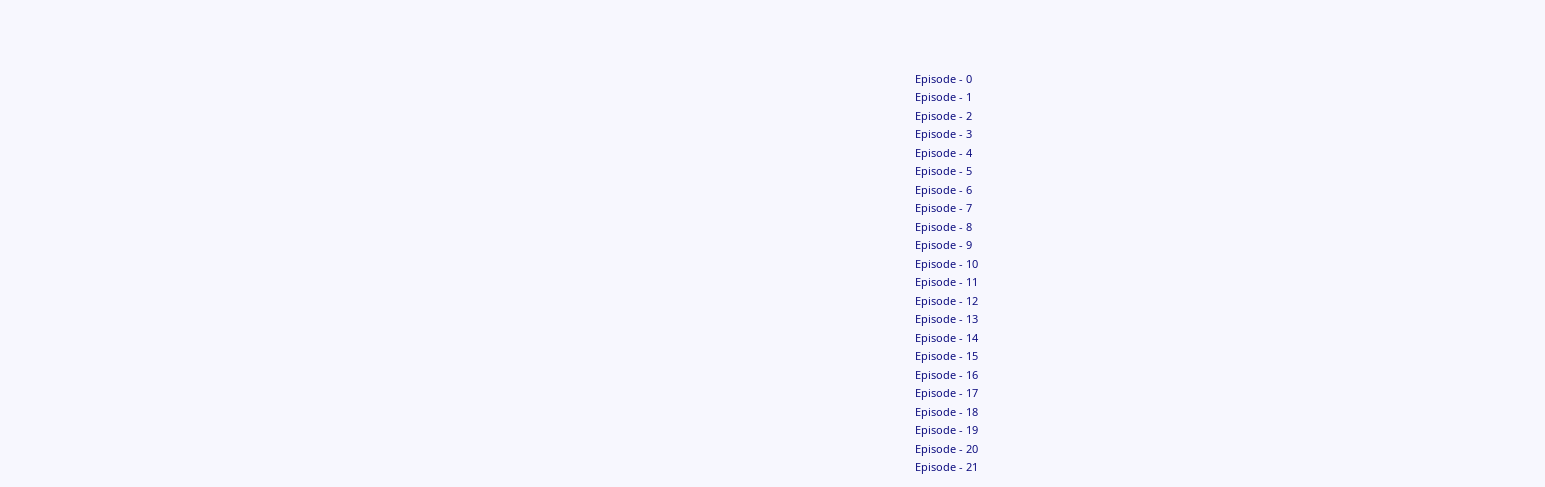Episode - 0
Episode - 1
Episode - 2
Episode - 3
Episode - 4
Episode - 5
Episode - 6
Episode - 7
Episode - 8
Episode - 9
Episode - 10
Episode - 11
Episode - 12
Episode - 13
Episode - 14
Episode - 15
Episode - 16
Episode - 17
Episode - 18
Episode - 19
Episode - 20
Episode - 21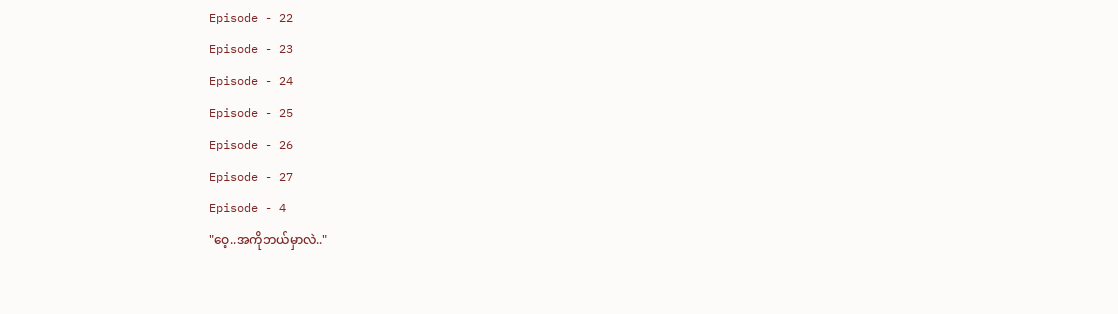Episode - 22
Episode - 23
Episode - 24
Episode - 25
Episode - 26
Episode - 27
Episode - 4
"ဝေ့..အကိုဘယ်မှာလဲ.."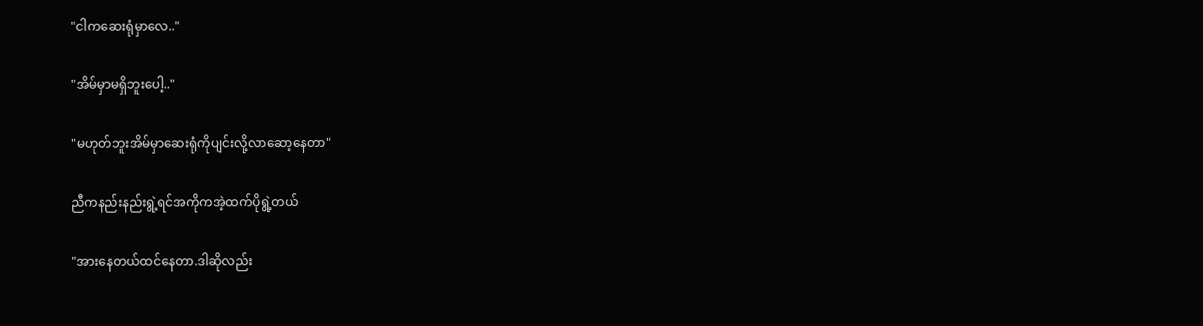"ငါကဆေးရုံမှာလေ.."

"အိမ်မှာမရှိဘူးပေါ့.."

"မဟုတ်ဘူးအိမ်မှာဆေးရုံကိုပျင်းလို့လာဆော့နေတာ"

ညီကနည်းနည်းရွဲ့ရင်အကိုကအဲ့ထက်ပိုရွဲ့တယ်

"အားနေတယ်ထင်နေတာ.ဒါဆိုလည်း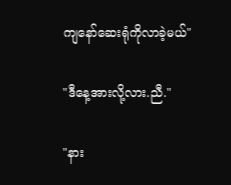ကျနော်ဆေးရုံကိုလာခဲ့မယ်"

"ဒီနေ့အားလို့လား.ညီ."

"နား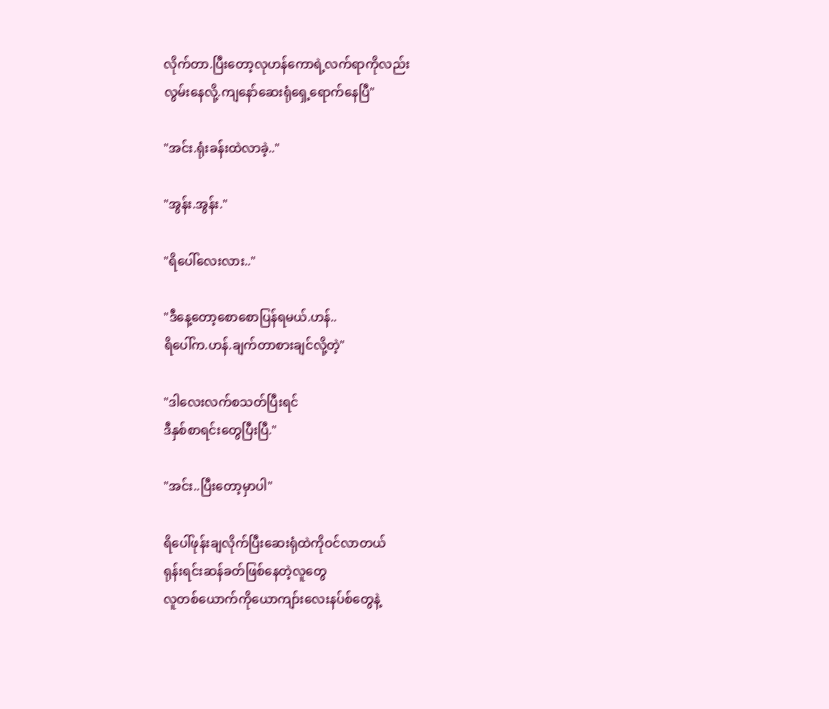လိုက်တာ.ပြီးတော့လုဟန်ကောရဲ့လက်ရာကိုလည်း
လွမ်းနေလို့.ကျနော်ဆေးရုံရှေ့ရောက်နေပြီ"

"အင်း.ရုံးခန်းထဲလာခဲ့.."

"အွန်း.အွန်း."

"ရိပေါ်လေးလား.."

"ဒီနေ့တော့စောစောပြန်ရမယ်.ဟန်..
ရိပေါ်က.ဟန်.ချက်တာစားချင်လို့တဲ့"

"ဒါလေးလက်စသတ်ပြီးရင်
ဒီနှစ်စာရင်းတွေပြီးပြီ."

"အင်း..ပြီးတော့မှာပါ"

ရိပေါ်ဖုန်းချလိုက်ပြီးဆေးရုံထဲကိုဝင်လာတယ်
ရုန်းရင်းဆန်ခတ်ဖြစ်နေတဲ့လူတွေ
လူတစ်ယောက်ကိုယောကျာ်းလေးနပ်စ်တွေနဲ့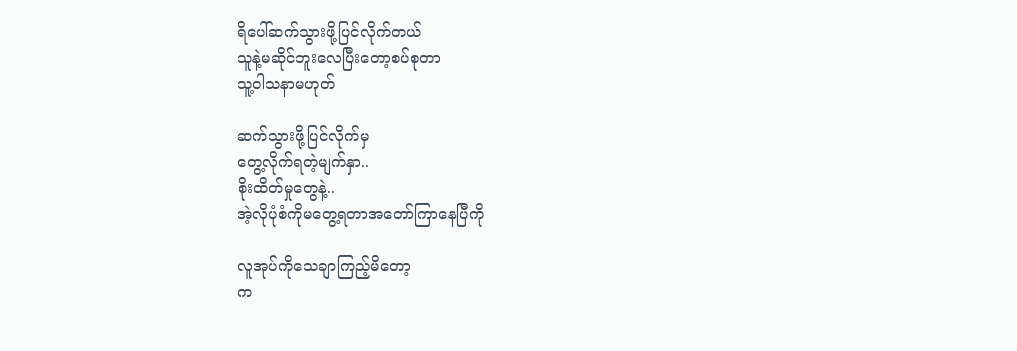ရိပေါ်ဆက်သွားဖို့ပြင်လိုက်တယ်
သူနဲ့မဆိုင်ဘူးလေပြီးတော့စပ်စုတာ
သူ့ဝါသနာမဟုတ်

ဆက်သွားဖို့ပြင်လိုက်မှ
တွေ့လိုက်ရတဲ့မျက်နှာ..
စိုးထိတ်မှုတွေနဲ့..
အဲ့လိုပုံစံကိုမတွေ့ရတာအတော်ကြာနေပြီကို

လူအုပ်ကိုသေချာကြည့်မိတော့
က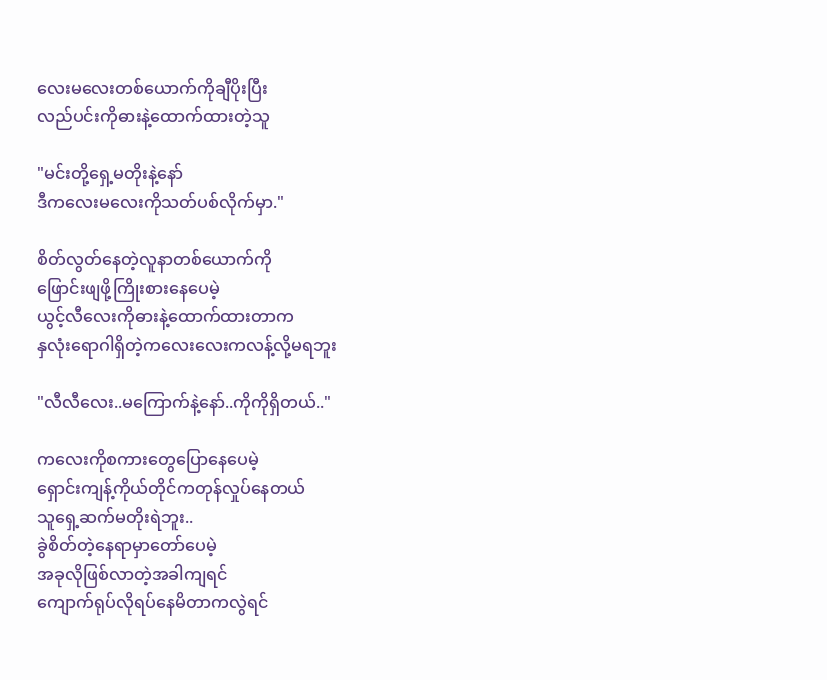လေးမလေးတစ်ယောက်ကိုချီပိုးပြီး
လည်ပင်းကိုဓားနဲ့ထောက်ထားတဲ့သူ

"မင်းတို့ရှေ့မတိုးနဲ့နော်
ဒီကလေးမလေးကိုသတ်ပစ်လိုက်မှာ."

စိတ်လွတ်နေတဲ့လူနာတစ်ယောက်ကို
ဖြောင်းဖျဖို့ကြိုးစားနေပေမဲ့
ယွင့်လီလေးကိုဓားနဲ့ထောက်ထားတာက
နှလုံးရောဂါရှိတဲ့ကလေးလေးကလန့်လို့မရဘူး

"လီလီလေး..မကြောက်နဲ့နော်..ကိုကိုရှိတယ်.."

ကလေးကိုစကားတွေပြောနေပေမဲ့
ရှောင်းကျန့်ကိုယ်တိုင်ကတုန်လှုပ်နေတယ်
သူရှေ့ဆက်မတိုးရဲဘူး..
ခွဲစိတ်တဲ့နေရာမှာတော်ပေမဲ့
အခုလိုဖြစ်လာတဲ့အခါကျရင်
ကျောက်ရုပ်လိုရပ်နေမိတာကလွဲရင်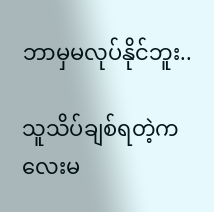ဘာမှမလုပ်နိုင်ဘူး..

သူသိပ်ချစ်ရတဲ့ကလေးမ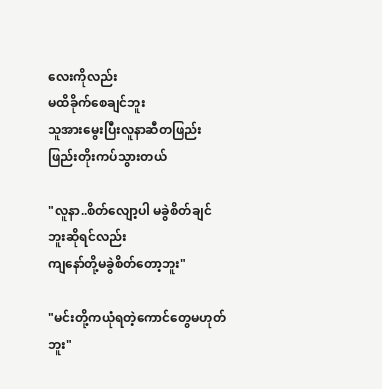လေးကိုလည်း
မထိခိုက်စေချင်ဘူး
သူအားမွေးပြီးလူနာဆီတဖြည်းဖြည်းတိုးကပ်သွားတယ်

"လူနာ..စိတ်လျော့ပါ မခွဲစိတ်ချင်ဘူးဆိုရင်လည်း
ကျနော်တို့မခွဲစိတ်တော့ဘူး"

"မင်းတို့ကယုံရတဲ့ကောင်တွေမဟုတ်ဘူး"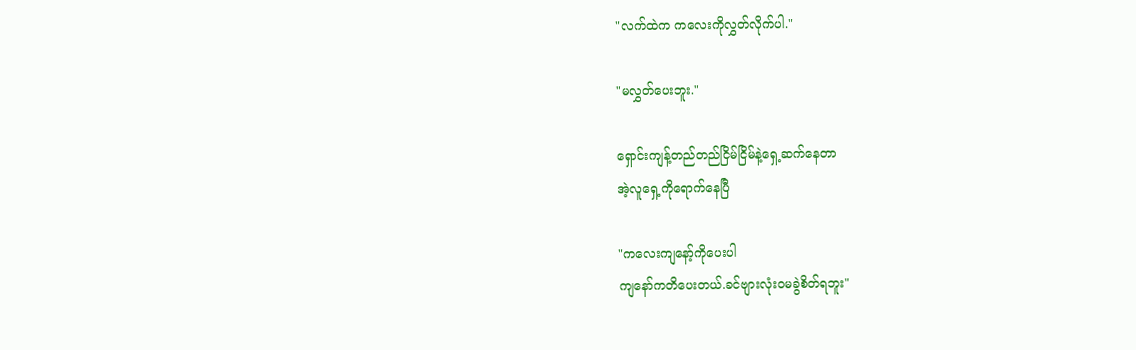"လက်ထဲက ကလေးကိုလွှတ်လိုက်ပါ."

"မလွှတ်ပေးဘူး."

ရှောင်းကျန့်တည်တည်ငြိမ်ငြိမ်နဲ့ရှေ့ဆက်နေတာ
အဲ့လူရှေ့ကိုရောက်နေပြီ

"ကလေးကျနော့်ကိုပေးပါ
ကျနော်ကတိပေးတယ်.ခင်ဗျားလုံးဝမခွဲစိတ်ရဘူး"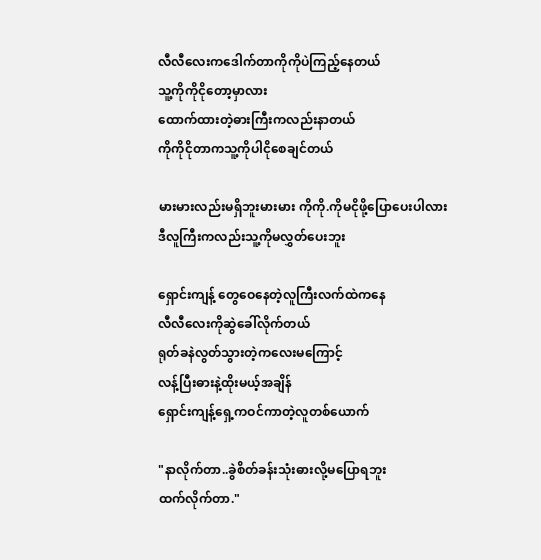လီလီလေးကဒေါက်တာကိုကိုပဲကြည့်နေတယ်
သူ့ကိုကိုငိုတော့မှာလား
ထောက်ထားတဲ့ဓားကြီးကလည်းနာတယ်
ကိုကိုငိုတာကသူ့ကိုပါငိုစေချင်တယ်

မားမားလည်းမရှိဘူးမားမား ကိုကို.ကိုမငိုဖို့ပြောပေးပါလား
ဒီလူကြီးကလည်းသူ့ကိုမလွှတ်ပေးဘူး

ရှောင်းကျန့် တွေဝေနေတဲ့လူကြီးလက်ထဲကနေ
လီလီလေးကိုဆွဲခေါ်လိုက်တယ်
ရုတ်ခနဲလွတ်သွားတဲ့ကလေးမကြောင့်
လန့်ပြီးဓားနဲ့ထိုးမယ့်အချိန်
ရှောင်းကျန့်ရှေ့ကဝင်ကာတဲ့လူတစ်ယောက်

"နာလိုက်တာ..ခွဲစိတ်ခန်းသုံးဓားလို့မပြောရဘူး
ထက်လိုက်တာ."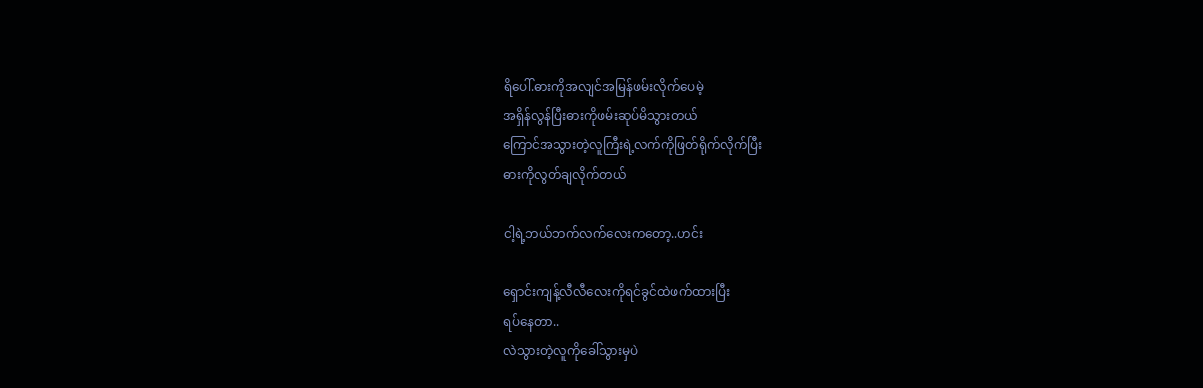ရိပေါ်.ဓားကိုအလျင်အမြန်ဖမ်းလိုက်ပေမဲ့
အရှိန်လွန်ပြီးဓားကိုဖမ်းဆုပ်မိသွားတယ်
ကြောင်အသွားတဲ့လူကြီးရဲ့လက်ကိုဖြတ်ရိုက်လိုက်ပြီး
ဓားကိုလွတ်ချလိုက်တယ်

ငါ့ရဲ့ဘယ်ဘက်လက်လေးကတော့..ဟင်း

ရှောင်းကျန့်လီလီလေးကိုရင်ခွင်ထဲဖက်ထားပြီး
ရပ်နေတာ..
လဲသွားတဲ့လူကိုခေါ်သွားမှပဲ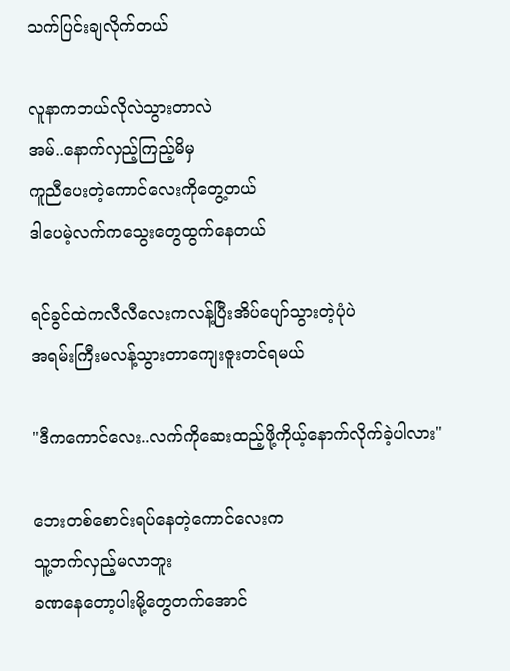သက်ပြင်းချလိုက်တယ်

လူနာကဘယ်လိုလဲသွားတာလဲ
အမ်..နောက်လှည့်ကြည့်မိမှ
ကူညီပေးတဲ့ကောင်လေးကိုတွေ့တယ်
ဒါပေမဲ့လက်ကသွေးတွေထွက်နေတယ်

ရင်ခွင်ထဲကလီလီလေးကလန့်ပြီးအိပ်ပျော်သွားတဲ့ပုံပဲ
အရမ်းကြီးမလန့်သွားတာကျေးဇူးတင်ရမယ်

"ဒီကကောင်လေး..လက်ကိုဆေးထည့်ဖို့ကိုယ့်နောက်လိုက်ခဲ့ပါလား"

ဘေးတစ်စောင်းရပ်နေတဲ့ကောင်လေးက
သူ့ဘက်လှည့်မလာဘူး
ခဏနေတော့ပါးမို့တွေတက်အောင်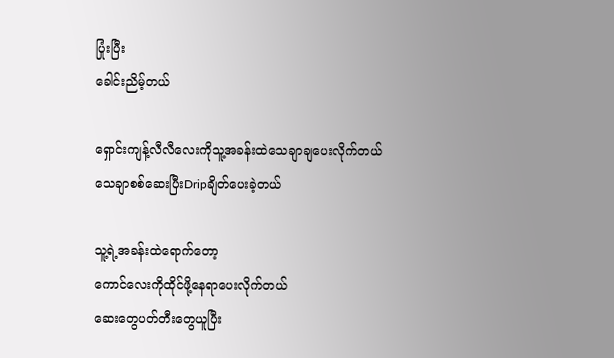ပြုံးပြီး
ခေါင်းညိမ့်တယ်

ရှောင်းကျန့်လီလီလေးကိုသူ့အခန်းထဲသေချာချပေးလိုက်တယ်
သေချာစစ်ဆေးပြီးDripချိတ်ပေးခဲ့တယ်

သူ့ရဲ့အခန်းထဲရောက်တော့
ကောင်လေးကိုထိုင်ဖို့နေရာပေးလိုက်တယ်
ဆေးတွေပတ်တီးတွေယူပြီး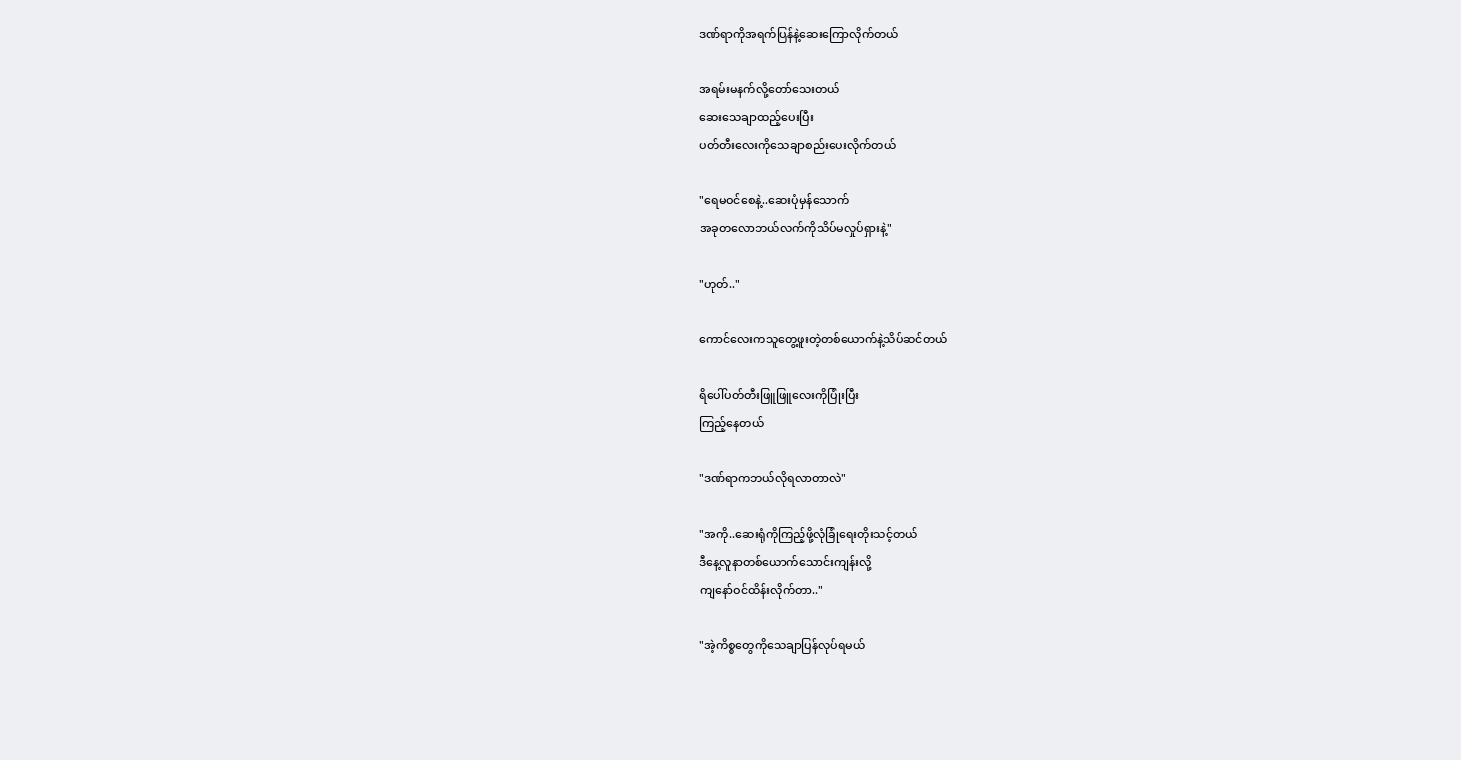ဒဏ်ရာကိုအရက်ပြန်နဲ့ဆေးကြောလိုက်တယ်

အရမ်းမနက်လို့တော်သေးတယ်
ဆေးသေချာထည့်ပေးပြီး
ပတ်တီးလေးကိုသေချာစည်းပေးလိုက်တယ်

"ရေမဝင်စေနဲ့..ဆေးပုံမှန်သောက်
အခုတလောဘယ်လက်ကိုသိပ်မလှုပ်ရှားနဲ့"

"ဟုတ်.."

ကောင်လေးကသူတွေ့ဖူးတဲ့တစ်ယောက်နဲ့သိပ်ဆင်တယ်

ရိပေါ်ပတ်တီးဖြူဖြူလေးကိုပြုံးပြီး
ကြည့်နေတယ်

"ဒဏ်ရာကဘယ်လိုရလာတာလဲ"

"အကို..ဆေးရုံကိုကြည့်ဖို့လုံခြုံရေးတိုးသင့်တယ်
ဒီနေ့လူနာတစ်ယောက်သောင်းကျန်းလို့
ကျနော်ဝင်ထိန်းလိုက်တာ.."

"အဲ့ကိစ္စတွေကိုသေချာပြန်လုပ်ရမယ်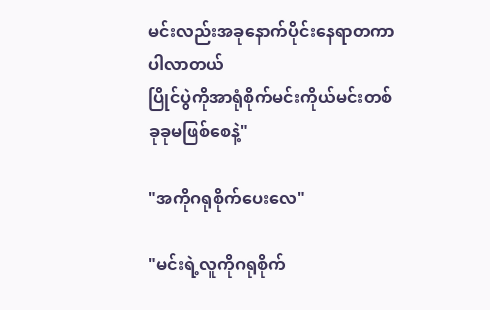မင်းလည်းအခုနောက်ပိုင်းနေရာတကာပါလာတယ်
ပြိုင်ပွဲကိုအာရုံစိုက်မင်းကိုယ်မင်းတစ်ခုခုမဖြစ်စေနဲ့"

"အကိုဂရုစိုက်ပေးလေ"

"မင်းရဲ့လူကိုဂရုစိုက်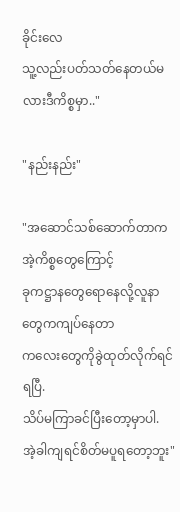ခိုင်းလေ
သူ့လည်းပတ်သတ်နေတယ်မလားဒီကိစ္စမှာ.."

"နည်းနည်း"

"အဆောင်သစ်ဆောက်တာကအဲ့ကိစ္စတွေကြောင့်
ခုကဋ္ဌာနတွေရောနေလို့လူနာတွေကကျပ်နေတာ
ကလေးတွေကိုခွဲထုတ်လိုက်ရင်ရပြီ.
သိပ်မကြာခင်ပြီးတော့မှာပါ.
အဲ့ခါကျရင်စိတ်မပူရတော့ဘူး"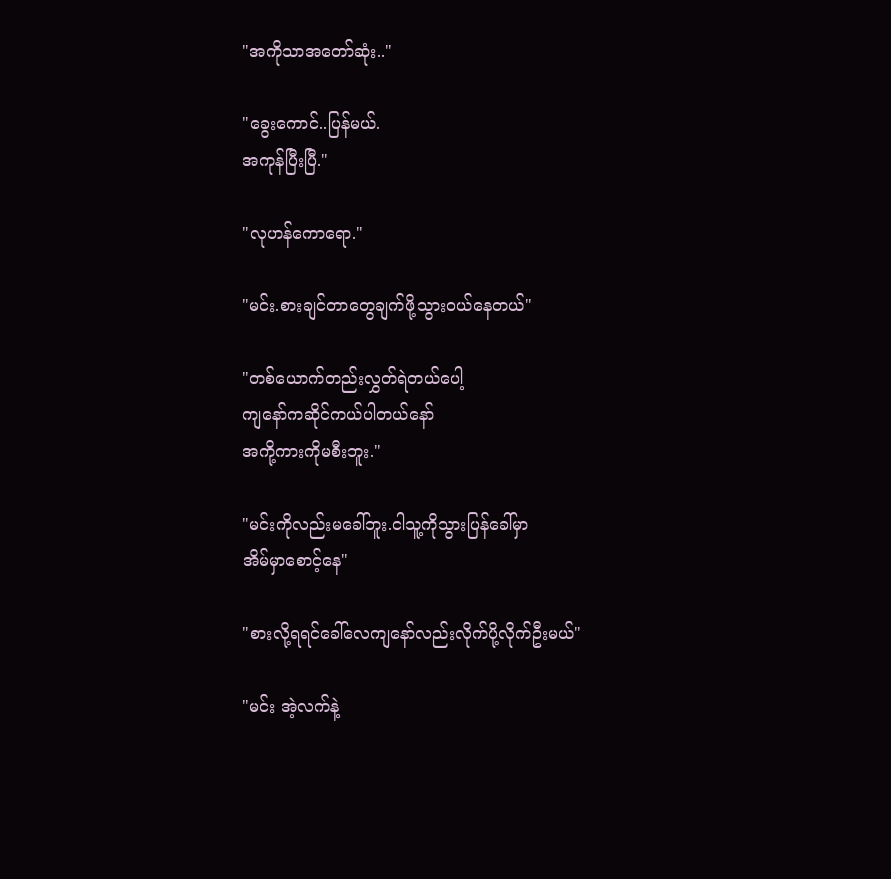"အကိုသာအတော်ဆုံး.."

"ခွေးကောင်..ပြန်မယ်.
အကုန်ပြီးပြီ."

"လုဟန်ကောရော."

"မင်း.စားချင်တာတွေချက်ဖို့သွားဝယ်နေတယ်"

"တစ်ယောက်တည်းလွှတ်ရဲတယ်ပေါ့
ကျနော်ကဆိုင်ကယ်ပါတယ်နော်
အကို့ကားကိုမစီးဘူး."

"မင်းကိုလည်းမခေါ်ဘူး.ငါသူ့ကိုသွားပြန်ခေါ်မှာ
အိမ်မှာစောင့်နေ"

"စားလို့ရရင်ခေါ်လေကျနော်လည်းလိုက်ပို့လိုက်ဦးမယ်"

"မင်း အဲ့လက်နဲ့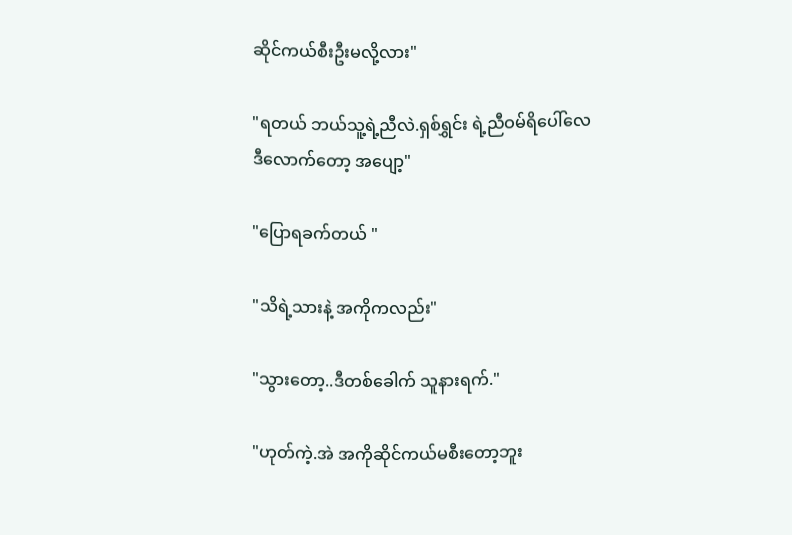ဆိုင်ကယ်စီးဦးမလို့လား"

"ရတယ် ဘယ်သူ့ရဲ့ညီလဲ.ရှစ်ရွှင်း ရဲ့ညီဝမ်ရိပေါ်လေ
ဒီလောက်တော့ အပျော့"

"ပြောရခက်တယ် "

"သိရဲ့သားနဲ့ အကိုကလည်း"

"သွားတော့..ဒီတစ်ခေါက် သူနားရက်."

"ဟုတ်ကဲ့.အဲ အကိုဆိုင်ကယ်မစီးတော့ဘူး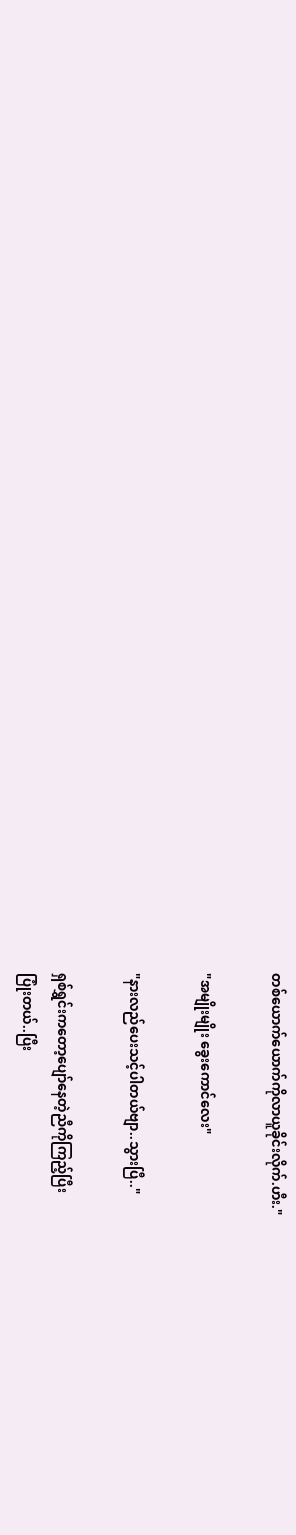တစ်ယောက်ယောက်ကိုလာယူခိုင်းလိုက်.ဟီး."

"အမျိုးမျိုး ခွေးကောင်လေး"

"နားလည်ပေးသင့်ပါတယ်ဗျာ..သွားပြီ.."

ရှစ်ရွှင်းကတော့ပျော်နေတဲ့ညီကိုကြည့်ပြီး
ပြုံးတယ်..ပြီး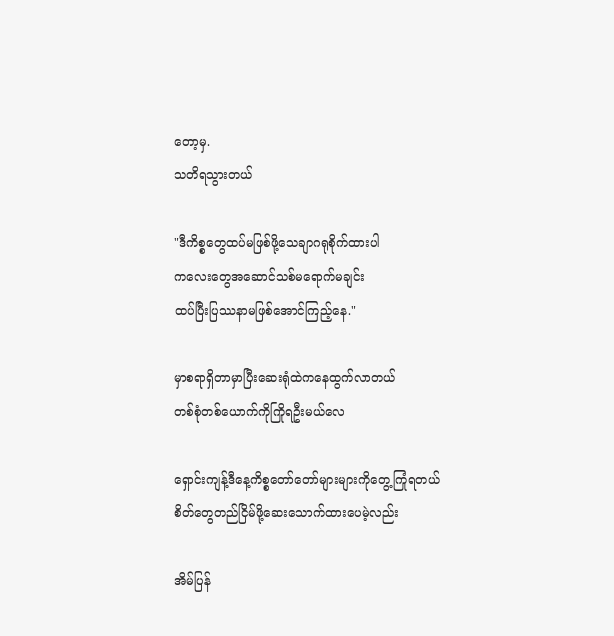တော့မှ.
သတိရသွားတယ်

"ဒီကိစ္စတွေထပ်မဖြစ်ဖို့သေချာဂရုစိုက်ထားပါ
ကလေးတွေအဆောင်သစ်မရောက်မချင်း
ထပ်ပြီးပြဿနာမဖြစ်အောင်ကြည့်နေ."

မှာစရာရှိတာမှာပြီးဆေးရုံထဲကနေထွက်လာတယ်
တစ်စုံတစ်ယောက်ကိုကြိုရဦးမယ်လေ

ရှောင်းကျန့်ဒီနေ့ကိစ္စတော်တော်များများကိုတွေ့ကြုံရတယ်
စိတ်တွေတည်ငြိမ်ဖို့ဆေးသောက်ထားပေမဲ့လည်း

အိမ်ပြန်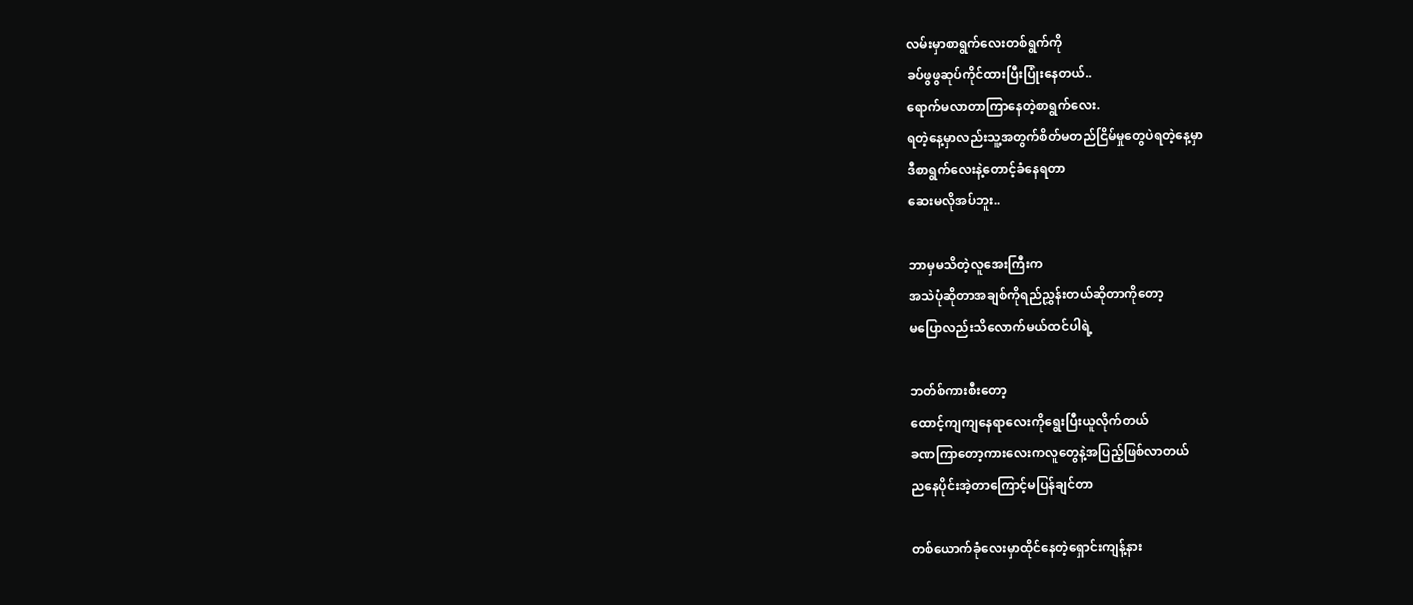လမ်းမှာစာရွက်လေးတစ်ရွက်ကို
ခပ်ဖွဖွဆုပ်ကိုင်ထားပြီးပြုံးနေတယ်..
ရောက်မလာတာကြာနေတဲ့စာရွက်လေး.
ရတဲ့နေ့မှာလည်းသူ့အတွက်စိတ်မတည်ငြိမ်မှုတွေပဲရတဲ့နေ့မှာ
ဒီစာရွက်လေးနဲ့တောင့်ခံနေရတာ
ဆေးမလိုအပ်ဘူး..

ဘာမှမသိတဲ့လူအေးကြီးက
အသဲပုံဆိုတာအချစ်ကိုရည်ညွှန်းတယ်ဆိုတာကိုတော့
မပြောလည်းသိလောက်မယ်ထင်ပါရဲ့

ဘတ်စ်ကားစီးတော့
ထောင့်ကျကျနေရာလေးကိုရွေးပြီးယူလိုက်တယ်
ခဏကြာတော့ကားလေးကလူတွေနဲ့အပြည့်ဖြစ်လာတယ်
ညနေပိုင်းအဲ့တာကြောင့်မပြန်ချင်တာ

တစ်ယောက်ခုံလေးမှာထိုင်နေတဲ့ရှောင်းကျန့်နား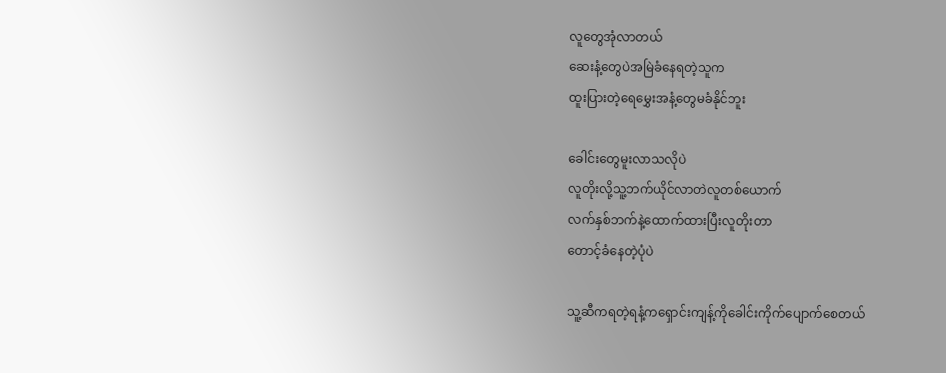လူတွေအုံလာတယ်
ဆေးနံ့တွေပဲအမြဲခံနေရတဲ့သူက
ထူးပြားတဲ့ရေမွှေးအနံ့တွေမခံနိုင်ဘူး

ခေါင်းတွေမူးလာသလိုပဲ
လူတိုးလို့သူ့ဘက်ယိုင်လာတဲလူတစ်ယောက်
လက်နှစ်ဘက်နဲ့ထောက်ထားပြီးလူတိုးတာ
တောင့်ခံနေတဲ့ပုံပဲ

သူ့ဆီကရတဲ့ရနံ့ကရှောင်းကျန့်ကိုခေါင်းကိုက်ပျောက်စေတယ်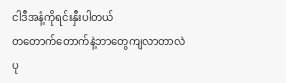ငါဒီအနံ့ကိုရင်းနှီးပါတယ်
တတောက်တောက်နဲ့ဘာတွေကျလာတာလဲ
ပု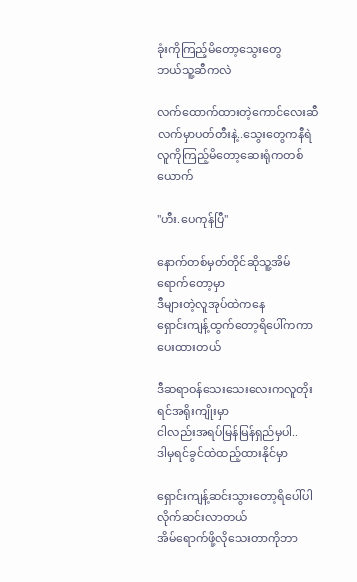ခုံးကိုကြည့်မိတော့သွေးတွေ
ဘယ်သူ့ဆီကလဲ

လက်ထောက်ထားတဲ့ကောင်လေးဆီ
လက်မှာပတ်တီးနဲ့..သွေးတွေကနီရဲ
လူကိုကြည့်မိတော့ဆေးရုံကတစ်ယောက်

"ဟီး.ပေကုန်ပြီ"

နောက်တစ်မှတ်တိုင်ဆိုသူ့အိမ်ရောက်တော့မှာ
ဒီများတဲ့လူအုပ်ထဲကနေ
ရှောင်းကျန့်ထွက်တော့ရိပေါ်ကကာပေးထားတယ်

ဒီဆရာဝန်သေးသေးလေးကလူတိုးရင်အရိုးကျိုးမှာ
ငါလည်းအရပ်မြန်မြန်ရှည်မှပါ..
ဒါမှရင်ခွင်ထဲထည့်ထားနိုင်မှာ

ရှောင်းကျန့်ဆင်းသွားတော့ရိပေါ်ပါလိုက်ဆင်းလာတယ်
အိမ်ရောက်ဖို့လိုသေးတာကိုဘာ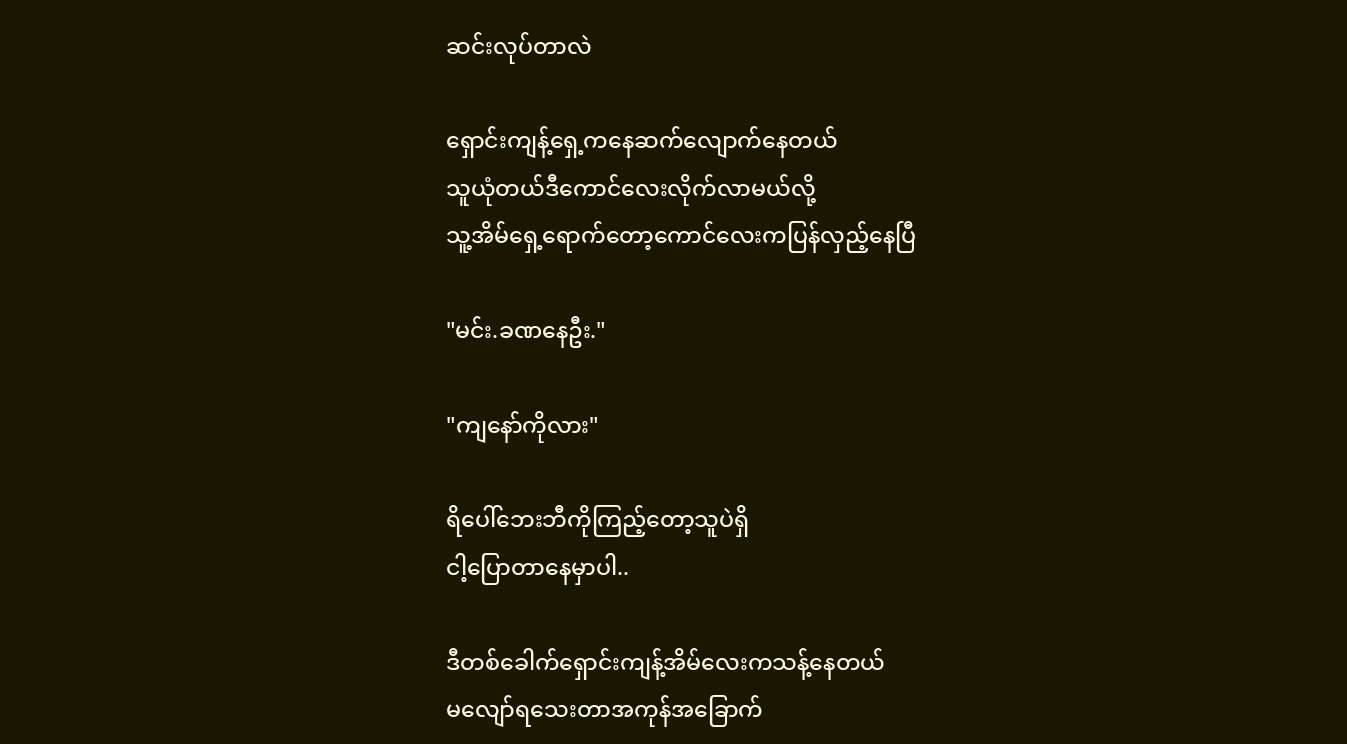ဆင်းလုပ်တာလဲ

ရှောင်းကျန့်ရှေ့ကနေဆက်လျောက်နေတယ်
သူယုံတယ်ဒီကောင်လေးလိုက်လာမယ်လို့
သူ့အိမ်ရှေ့ရောက်တော့ကောင်လေးကပြန်လှည့်နေပြီ

"မင်း.ခဏနေဦး."

"ကျနော်ကိုလား"

ရိပေါ်ဘေးဘီကိုကြည့်တော့သူပဲရှိ
ငါ့ပြောတာနေမှာပါ..

ဒီတစ်ခေါက်ရှောင်းကျန့်အိမ်လေးကသန့်နေတယ်
မလျော်ရသေးတာအကုန်အခြောက်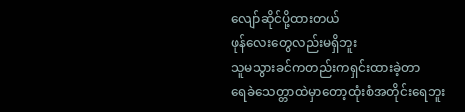လျော်ဆိုင်ပို့ထားတယ်
ဖုန်လေးတွေလည်းမရှိဘူး
သူမသွားခင်ကတည်းကရှင်းထားခဲ့တာ
ရေခဲသေတ္တာထဲမှာတော့ထုံးစံအတိုင်းရေဘူး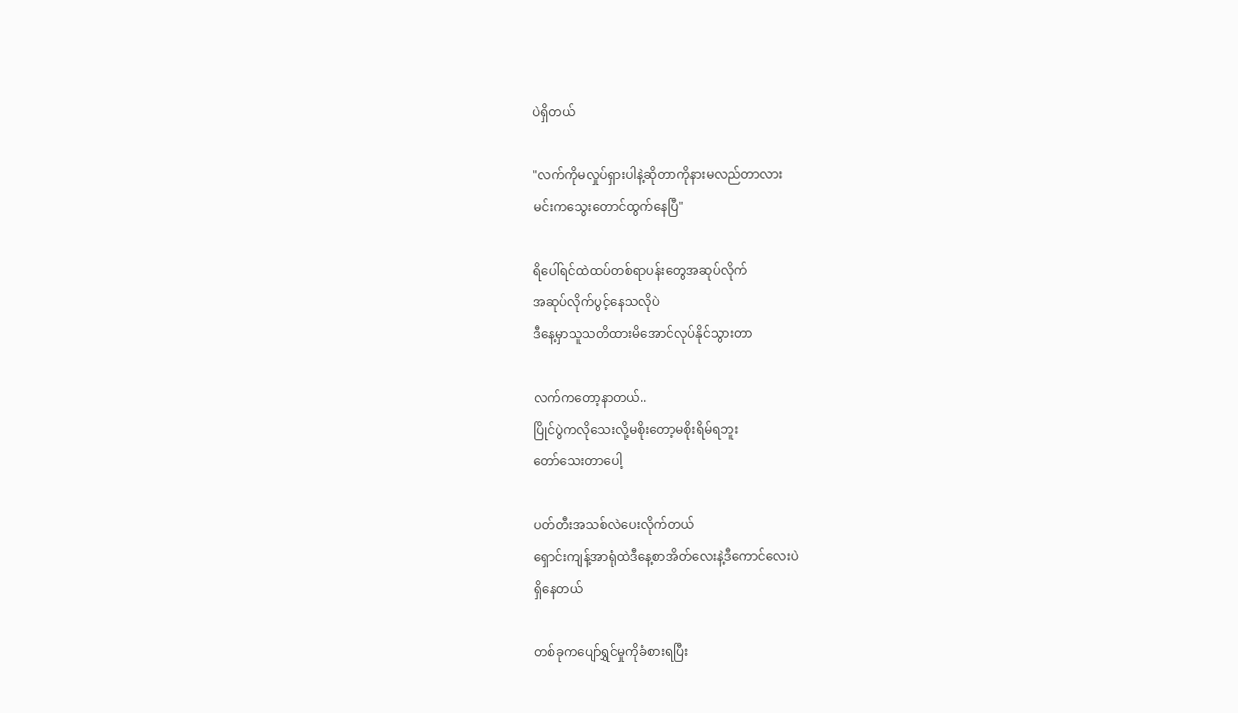ပဲရှိတယ်

"လက်ကိုမလှုပ်ရှားပါနဲ့ဆိုတာကိုနားမလည်တာလား
မင်းကသွေးတောင်ထွက်နေပြီ"

ရိပေါ်ရင်ထဲထပ်တစ်ရာပန်းတွေအဆုပ်လိုက်
အဆုပ်လိုက်ပွင့်နေသလိုပဲ
ဒီနေ့မှာသူသတိထားမိအောင်လုပ်နိုင်သွားတာ

လက်ကတော့နာတယ်..
ပြိုင်ပွဲကလိုသေးလို့မစိုးတော့မစိုးရိမ်ရဘူး
တော်သေးတာပေါ့

ပတ်တီးအသစ်လဲပေးလိုက်တယ်
ရှောင်းကျန့်အာရုံထဲဒီနေ့စာအိတ်လေးနဲ့ဒီကောင်လေးပဲ
ရှိနေတယ်

တစ်ခုကပျော်ရွှင်မှုကိုခံစားရပြီး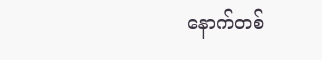နောက်တစ်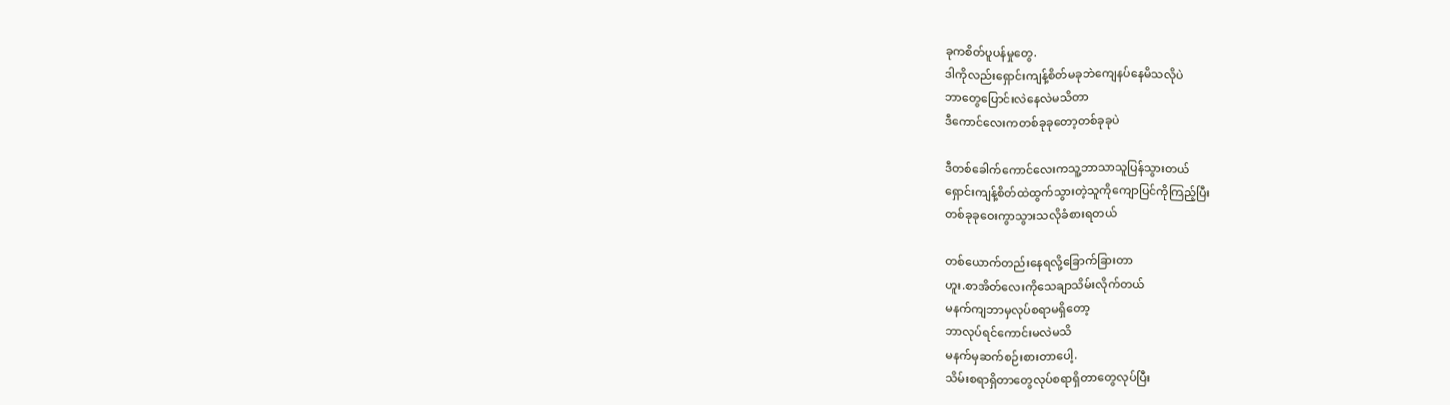ခုကစိတ်ပူပန်မှုတွေ.
ဒါကိုလည်းရှောင်းကျန့်စိတ်မခုဘဲကျေနပ်နေမိသလိုပဲ
ဘာတွေပြောင်းလဲနေလဲမသိတာ
ဒီကောင်လေးကတစ်ခုခုတော့တစ်ခုခုပဲ

ဒီတစ်ခေါက်ကောင်လေးကသူ့ဘာသာသူပြန်သွားတယ်
ရှောင်းကျန့်စိတ်ထဲထွက်သွားတဲ့သူကိုကျောပြင်ကိုကြည့်ပြီး
တစ်ခုခုဝေးကွာသွားသလိုခံစားရတယ်

တစ်ယောက်တည်းနေရလို့ခြောက်ခြားတာ
ဟူး.စာအိတ်လေးကိုသေချာသိမ်းလိုက်တယ်
မနက်ကျဘာမှလုပ်စရာမရှိတော့
ဘာလုပ်ရင်ကောင်းမလဲမသိ
မနက်မှဆက်စဉ်းစားတာပေါ့.
သိမ်းစရာရှိတာတွေလုပ်စရာရှိတာတွေလုပ်ပြီး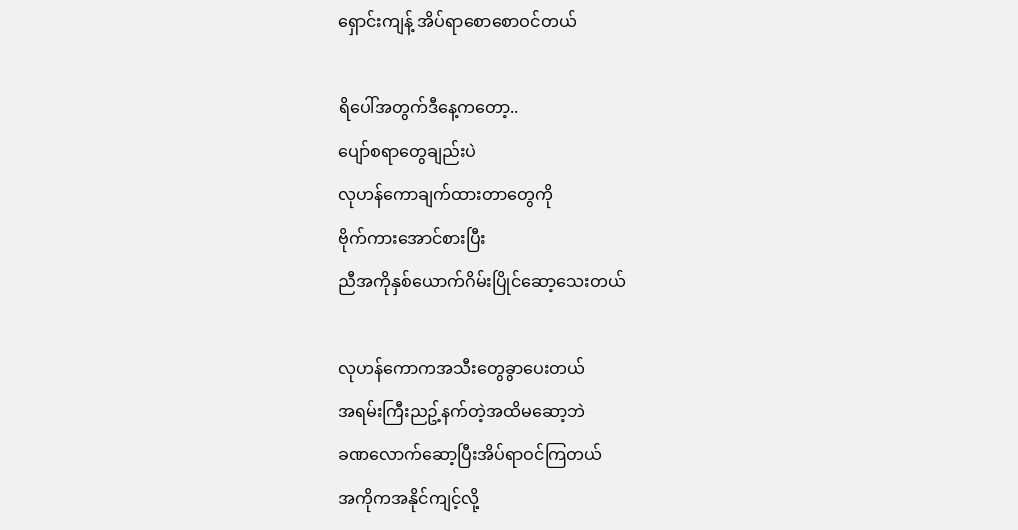ရှောင်းကျန့် အိပ်ရာစောစောဝင်တယ်

ရိပေါ်အတွက်ဒီနေ့ကတော့..
ပျော်စရာတွေချည်းပဲ
လုဟန်ကောချက်ထားတာတွေကို
ဗိုက်ကားအောင်စားပြီး
ညီအကိုနှစ်ယောက်ဂိမ်းပြိုင်ဆော့သေးတယ်

လုဟန်ကောကအသီးတွေခွာပေးတယ်
အရမ်းကြီးညဥ့်နက်တဲ့အထိမဆော့ဘဲ
ခဏလောက်ဆော့ပြီးအိပ်ရာဝင်ကြတယ်
အကိုကအနိုင်ကျင့်လို့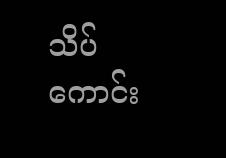သိပ်ကောင်း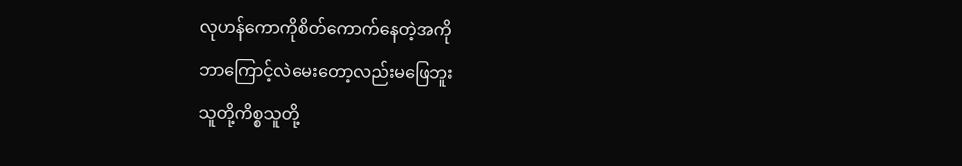လုဟန်ကောကိုစိတ်ကောက်နေတဲ့အကို
ဘာကြောင့်လဲမေးတော့လည်းမဖြေဘူး
သူတို့ကိစ္စသူတို့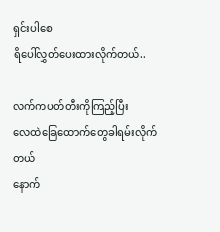ရှင်းပါစေ
ရိပေါ်လွှတ်ပေးထားလိုက်တယ်..

လက်ကပတ်တီးကိုကြည့်ပြီး
လေထဲခြေထောက်တွေခါရမ်းလိုက်တယ်
နောက်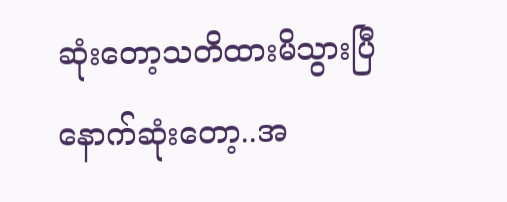ဆုံးတော့သတိထားမိသွားပြီ
နောက်ဆုံးတော့..အ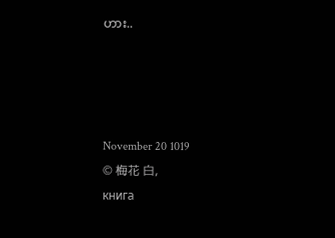ဟား..




November 20 1019
© 梅花 白,
книга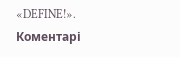«DEFINE!».
Коментарі